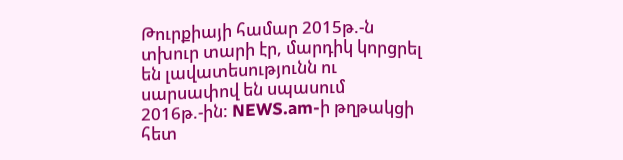Թուրքիայի համար 2015թ.-ն տխուր տարի էր, մարդիկ կորցրել են լավատեսությունն ու սարսափով են սպասում 2016թ.-ին: NEWS.am-ի թղթակցի հետ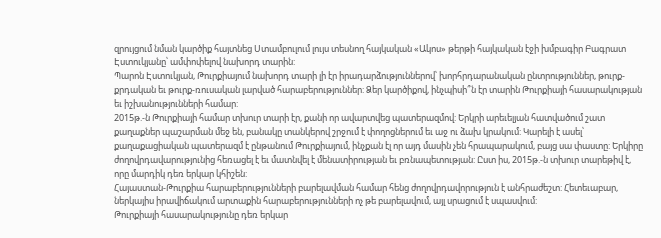զրույցում նման կարծիք հայտնեց Ստամբուլում լույս տեսնող հայկական «Ակոս» թերթի հայկական էջի խմբագիր Բագրատ Էստուկյանը՝ ամփոփելով նախորդ տարին:
Պարոն Էստուկյան, Թուրքիայում նախորդ տարի լի էր իրադարձություններով՝ խորհրդարանական ընտրություններ, թուրք-քրդական եւ թուրք-ռուսական լարված հարաբերություններ: Ձեր կարծիքով, ինչպիսի՞ն էր տարին Թուրքիայի հասարակության եւ իշխանությունների համար:
2015թ.-ն Թուրքիայի համար տխուր տարի էր, քանի որ ավարտվեց պատերազմով: Երկրի արեւելյան հատվածում շատ քաղաքներ պաշարման մեջ են, բանակը տանկերով շրջում է փողոցներում եւ աջ ու ձախ կրակում: Կարելի է ասել՝ քաղաքացիական պատերազմ է ընթանում Թուրքիայում, ինչքան էլ որ այդ մասին չեն հրապարակում, բայց սա փաստը: Երկիրը ժողովրդավարությունից հեռացել է եւ մատնվել է մենատիրության եւ բռնապետության: Ըստ իս, 2015թ.-ն տխուր տարեթիվ է, որը մարդիկ դեռ երկար կհիշեն:
Հայաստան-Թուրքիա հարաբերությունների բարելավման համար հենց ժողովրդավորություն է անհրաժեշտ: Հետեւաբար, ներկայիս իրավիճակում արտաքին հարաբերությունների ոչ թե բարելավում, այլ սրացում է սպասվում:
Թուրքիայի հասարակությունը դեռ երկար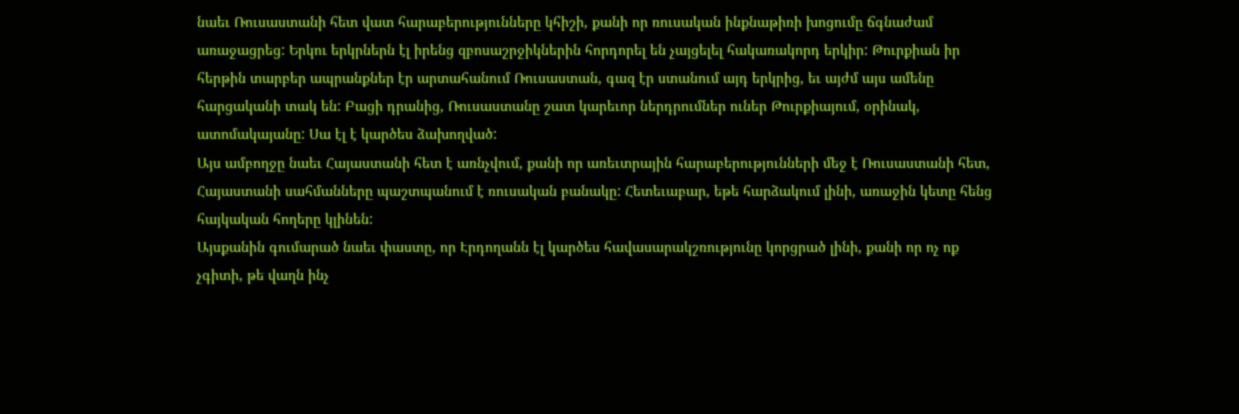նաեւ Ռուսաստանի հետ վատ հարաբերությունները կհիշի, քանի որ ռուսական ինքնաթիռի խոցումը ճգնաժամ առաջացրեց: Երկու երկրներն էլ իրենց զբոսաշրջիկներին հորդորել են չայցելել հակառակորդ երկիր: Թուրքիան իր հերթին տարբեր ապրանքներ էր արտահանում Ռուսաստան, գազ էր ստանում այդ երկրից, եւ այժմ այս ամենը հարցականի տակ են: Բացի դրանից, Ռուսաստանը շատ կարեւոր ներդրումներ ուներ Թուրքիայում, օրինակ, ատոմակայանը: Սա էլ է կարծես ձախողված:
Այս ամբողջը նաեւ Հայաստանի հետ է առնչվում, քանի որ առեւտրային հարաբերությունների մեջ է Ռուսաստանի հետ, Հայաստանի սահմանները պաշտպանում է ռուսական բանակը: Հետեւաբար, եթե հարձակում լինի, առաջին կետը հենց հայկական հողերը կլինեն:
Այսքանին գումարած նաեւ փաստը, որ Էրդողանն էլ կարծես հավասարակշռությունը կորցրած լինի, քանի որ ոչ ոք չգիտի, թե վաղն ինչ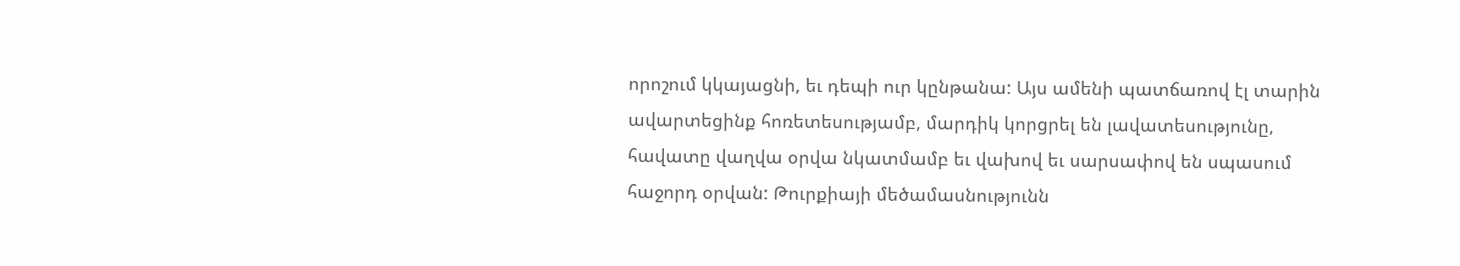որոշում կկայացնի, եւ դեպի ուր կընթանա: Այս ամենի պատճառով էլ տարին ավարտեցինք հոռետեսությամբ, մարդիկ կորցրել են լավատեսությունը, հավատը վաղվա օրվա նկատմամբ եւ վախով եւ սարսափով են սպասում հաջորդ օրվան: Թուրքիայի մեծամասնությունն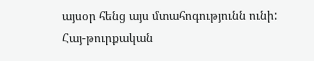այսօր հենց այս մտահոգությունն ունի:
Հայ-թուրքական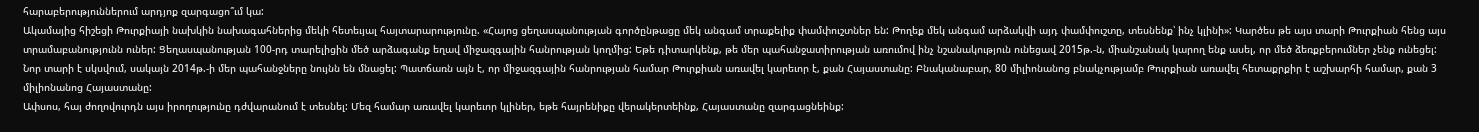հարաբերություններում արդյոք զարգացո՞ւմ կա:
Ակամայից հիշեցի Թուրքիայի նախկին նախագահներից մեկի հետեւյալ հայտարարությունը. «Հայոց ցեղասպանության գործընթացը մեկ անգամ տրաքելիք փամփուշտներ են: Թողեք մեկ անգամ արձակվի այդ փամփուշտը, տեսնենք՝ ինչ կլինի»: Կարծես թե այս տարի Թուրքիան հենց այս տրամաբանությունն ուներ: Ցեղասպանության 100-րդ տարելիցին մեծ արձագանք եղավ միջազգային հանրության կողմից: Եթե դիտարկենք, թե մեր պահանջատիրության առումով ինչ նշանակություն ունեցավ 2015թ.-ն, միանշանակ կարող ենք ասել, որ մեծ ձեռքբերումներ չենք ունեցել:
Նոր տարի է սկսվում, սակայն 2014թ.-ի մեր պահանջները նույնն են մնացել: Պատճառն այն է, որ միջազգային հանրության համար Թուրքիան առավել կարեւոր է, քան Հայաստանը: Բնականաբար, 80 միլիոնանոց բնակչությամբ Թուրքիան առավել հետաքրքիր է աշխարհի համար, քան 3 միլիոնանոց Հայաստանը:
Ափսոս, հայ ժողովուրդն այս իրողությունը դժվարանում է տեսնել: Մեզ համար առավել կարեւոր կլիներ, եթե հայրենիքը վերակերտեինք, Հայաստանը զարգացնեինք: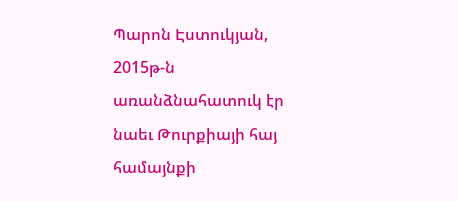Պարոն Էստուկյան, 2015թ-ն առանձնահատուկ էր նաեւ Թուրքիայի հայ համայնքի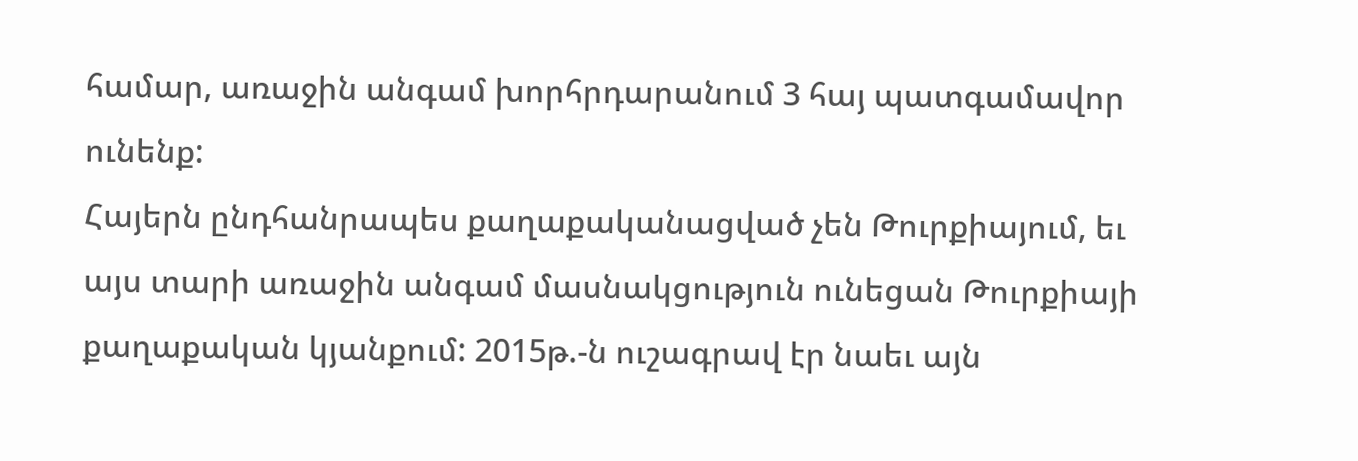համար, առաջին անգամ խորհրդարանում 3 հայ պատգամավոր ունենք:
Հայերն ընդհանրապես քաղաքականացված չեն Թուրքիայում, եւ այս տարի առաջին անգամ մասնակցություն ունեցան Թուրքիայի քաղաքական կյանքում: 2015թ.-ն ուշագրավ էր նաեւ այն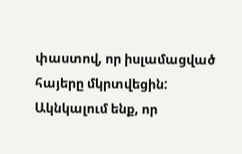փաստով, որ իսլամացված հայերը մկրտվեցին: Ակնկալում ենք, որ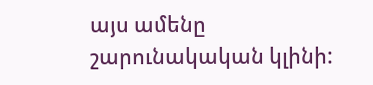այս ամենը շարունակական կլինի: